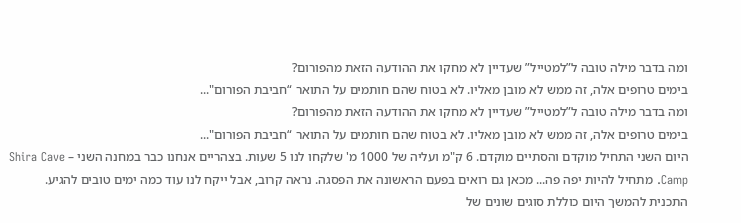ומה בדבר מילה טובה ל”למטייל” שעדיין לא מחקו את ההודעה הזאת מהפורום?
בימים טרופים אלה, זה ממש לא מובן מאליו. לא בטוח שהם חותמים על התואר “חביבת הפורום"...
ומה בדבר מילה טובה ל”למטייל” שעדיין לא מחקו את ההודעה הזאת מהפורום?
בימים טרופים אלה, זה ממש לא מובן מאליו. לא בטוח שהם חותמים על התואר “חביבת הפורום"...
היום השני התחיל מוקדם והסתיים מוקדם. 6 ק"מ ועליה של 1000 מ' שלקחו לנו 5 שעות. בצהריים אנחנו כבר במחנה השני – Shira Cave Camp. מתחיל להיות יפה פה... מכאן גם רואים בפעם הראשונה את הפסגה. נראה קרוב, אבל ייקח לנו עוד כמה ימים טובים להגיע. התכנית להמשך היום כוללת סוגים שונים של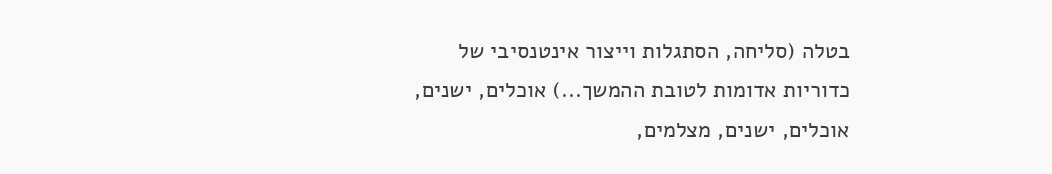בטלה (סליחה, הסתגלות וייצור אינטנסיבי של כדוריות אדומות לטובת ההמשך...) אוכלים, ישנים, אוכלים, ישנים, מצלמים,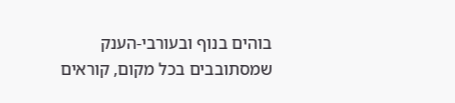בוהים בנוף ובעורבי-הענק שמסתובבים בכל מקום, קוראים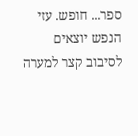ספר... חופש. עזי הנפש יוצאים לסיבוב קצר למערה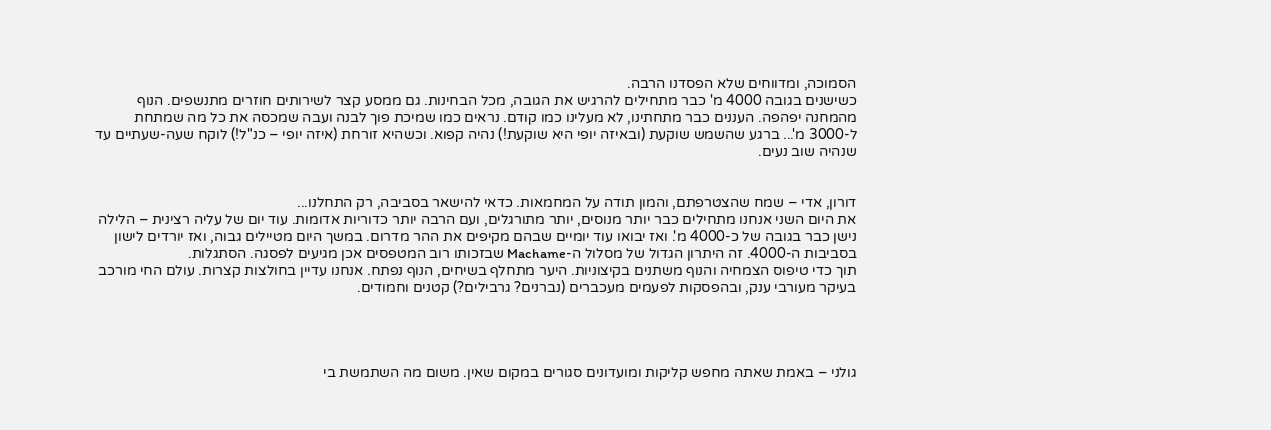הסמוכה, ומדווחים שלא הפסדנו הרבה.
כשישנים בגובה 4000 מ' כבר מתחילים להרגיש את הגובה, מכל הבחינות. גם ממסע קצר לשירותים חוזרים מתנשפים. הנוף מהמחנה יפהפה. העננים כבר מתחתינו, לא מעלינו כמו קודם. נראים כמו שמיכת פוך לבנה ועבה שמכסה את כל מה שמתחת ל-3000 מ'... ברגע שהשמש שוקעת (ובאיזה יופי היא שוקעת!) נהיה קפוא. וכשהיא זורחת (איזה יופי – כנ"ל!) לוקח שעה-שעתיים עד שנהיה שוב נעים.


דורון, אדי – שמח שהצטרפתם, והמון תודה על המחמאות. כדאי להישאר בסביבה, רק התחלנו...
את היום השני אנחנו מתחילים כבר יותר מנוסים, יותר מתורגלים, ועם הרבה יותר כדוריות אדומות. עוד יום של עליה רצינית – הלילה נישן כבר בגובה של כ-4000 מ'. ואז יבואו עוד יומיים שבהם מקיפים את ההר מדרום. במשך היום מטיילים גבוה, ואז יורדים לישון בסביבות ה-4000. זה היתרון הגדול של מסלול ה-Machame שבזכותו רוב המטפסים אכן מגיעים לפסגה. הסתגלות.
תוך כדי טיפוס הצמחיה והנוף משתנים בקיצוניות. היער מתחלף בשיחים, הנוף נפתח. אנחנו עדיין בחולצות קצרות. עולם החי מורכב בעיקר מעורבי ענק, ובהפסקות לפעמים מעכברים (נברנים? גרבילים?) קטנים וחמודים.




גולני – באמת שאתה מחפש קליקות ומועדונים סגורים במקום שאין. משום מה השתמשת בי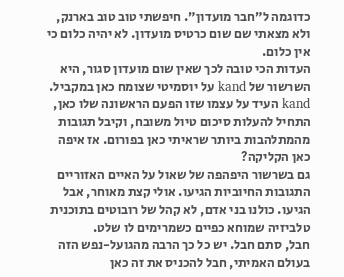כדוגמה ל”חבר מועדון”. חיפשתי טוב טוב בארנק, ולא מצאתי שם שום כרטיס מועדון. לא יהיה כלום כי אין כלום.
העדות הכי טובה לכך שאין שום מועדון סגור, היא השרשור של kand על יוסמיטי שצומח כאן במקביל. kand העיד על עצמו שזו הפעם הראשונה שלו כאן, התחיל להעלות סיכום טיול משובח, וקיבל תגובות מהמתלהבות ביותר שראיתי כאן בפורום. אז איפה כאן הקליקה?
גם בשרשור היפהפה של שאול על האיים האזוריים התגובות החיוביות הגיעו. אולי קצת מאוחר, אבל הגיעו. כולנו בני אדם, לא קהל של רובוטים בתוכנית טלביזיה שמוחא כפיים כשמרימים לו שלט.
חבל, סתם חבל. יש כל כך הרבה מהגועל-נפש הזה בעולם האמיתי, חבל להכניס את זה כאן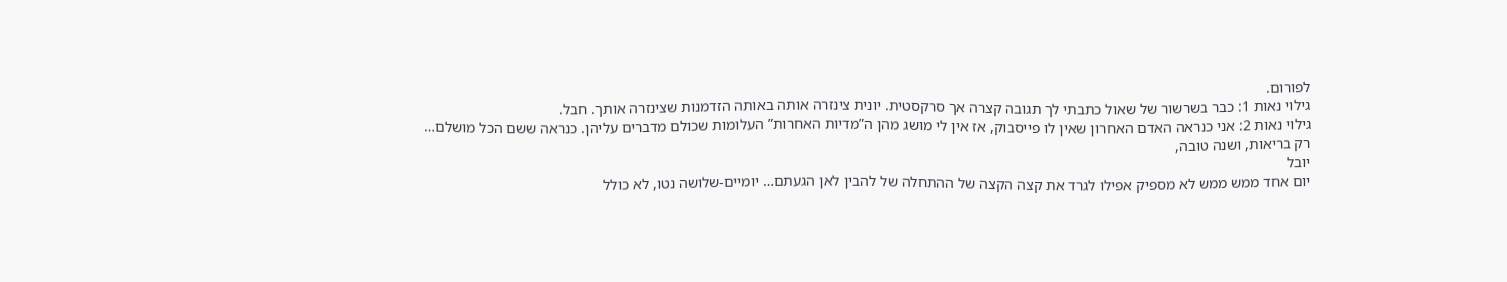לפורום.
גילוי נאות 1: כבר בשרשור של שאול כתבתי לך תגובה קצרה אך סרקסטית. יונית צינזרה אותה באותה הזדמנות שצינזרה אותך. חבל.
גילוי נאות 2: אני כנראה האדם האחרון שאין לו פייסבוק, אז אין לי מושג מהן ה”מדיות האחרות” העלומות שכולם מדברים עליהן. כנראה ששם הכל מושלם…
רק בריאות, ושנה טובה,
יובל
יום אחד ממש ממש לא מספיק אפילו לגרד את קצה הקצה של ההתחלה של להבין לאן הגעתם… יומיים-שלושה נטו, לא כולל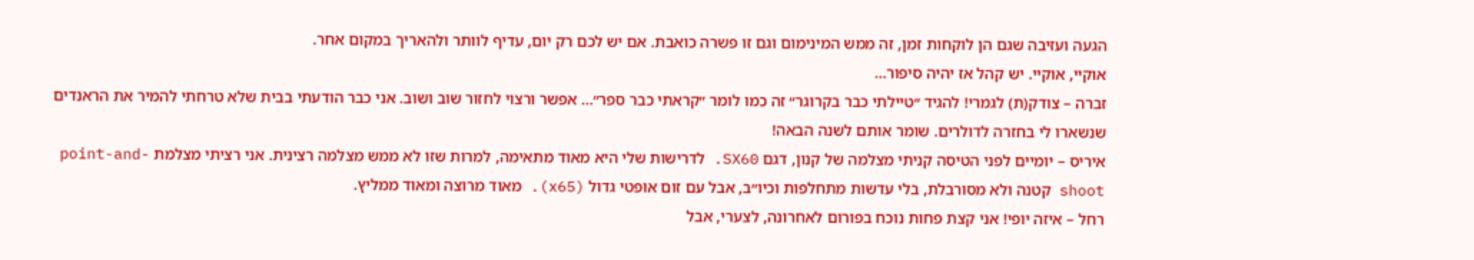הגעה ועזיבה שגם הן לוקחות זמן, זה ממש המינימום וגם זו פשרה כואבת. אם יש לכם רק יום, עדיף לוותר ולהאריך במקום אחר.
אוקיי, אוקיי. יש קהל אז יהיה סיפור…
זברה – צודק(ת) לגמרי! להגיד ״טיילתי כבר בקרוגר״ זה כמו לומר ״קראתי כבר ספר״… אפשר ורצוי לחזור שוב ושוב. אני כבר הודעתי בבית שלא טרחתי להמיר את הראנדים שנשארו לי בחזרה לדולרים. שומר אותם לשנה הבאה!
איריס – יומיים לפני הטיסה קניתי מצלמה של קנון, דגם SX60. לדרישות שלי היא מאוד מתאימה, למרות שזו לא ממש מצלמה רצינית. אני רציתי מצלמת point-and-shoot קטנה ולא מסורבלת, בלי עדשות מתחלפות וכיו״ב, אבל עם זום אופטי גדול (x65). מאוד מרוצה ומאוד ממליץ.
רחל – איזה יופי! אני קצת פחות נוכח בפורום לאחרונה, לצערי, אבל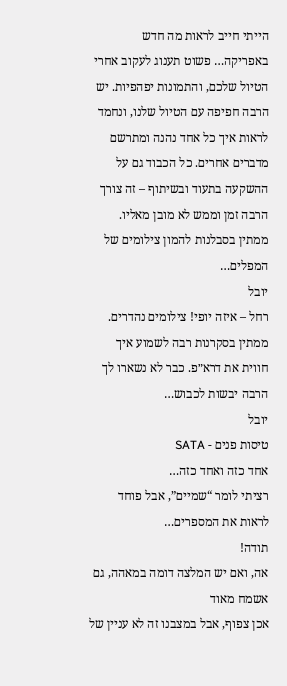הייתי חייב לראות מה חדש באפריקה… פשוט תענוג לעקוב אחרי הטיול שלכם, והתמונות יפהפיות. יש הרבה חפיפה עם הטיול שלנו, ונחמד לראות איך כל אחד נהנה ומתרשם מדברים אחרים. כל הכבוד גם על ההשקעה בתעוד ובשיתוף – זה צורך הרבה זמן וממש לא מובן מאליו. ממתין בסבלנות להמון צילומים של המפלים…
יובל
רחל – איזה יופי! צילומים נהדרים. ממתין בסקרנות רבה לשמוע איך חווית את דרא״פ. כבר לא נשארו לך הרבה יבשות לכבוש…
יובל
טיסות פנים - SATA
אחד כזה ואחד כזה…
רציתי לומר “שמיים”, אבל פוחד לראות את המספרים…
תודה!
אה, ואם יש המלצה דומה במאהה, גם אשמח מאוד
אכן צפוף, אבל במצבנו זה לא עניין של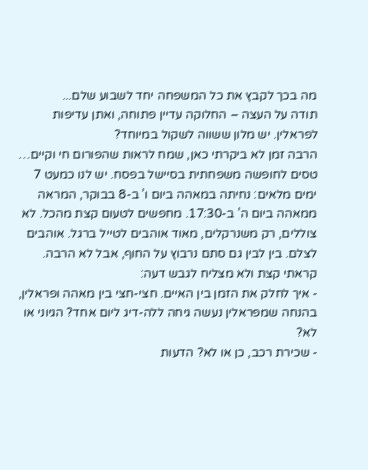מה בכך לקבץ את כל המשפחה יחד לשבוע שלם...
תודה על העצה – החלוקה עדיין פתוחה, ואתן עדיפות לפראלין. יש מלון ששווה לשקול במיוחד?
הרבה זמן לא ביקרתי כאן, שמח לראות שהפורום חי וקיים…
טסים לחופשה משפחתית בסיישל בפסח. יש לנו כמעט 7 ימים מלאים: נחיתה במאהה ביום ו’ ב-8 בבוקר, המראה ממאהה ביום ה’ ב-17:30. מחפשים לטעום קצת מהכל. לא צוללים, רק משנרקלים, מאוד אוהבים לטייל ברגל. אוהבים לצלם. בין לבין גם סתם נרבוץ על החוף, אבל לא הרבה.
קראתי קצת ולא מצליח לגבש דעה:
- איך לחלק את הזמן בין האיים. חצי-חצי בין מאהה ופראלין, בהנחה שמפראלין נעשה גיחה ללה-דיג ליום אחד? הגיוני או לא?
- שכירת רכב, כן או לא? הדעות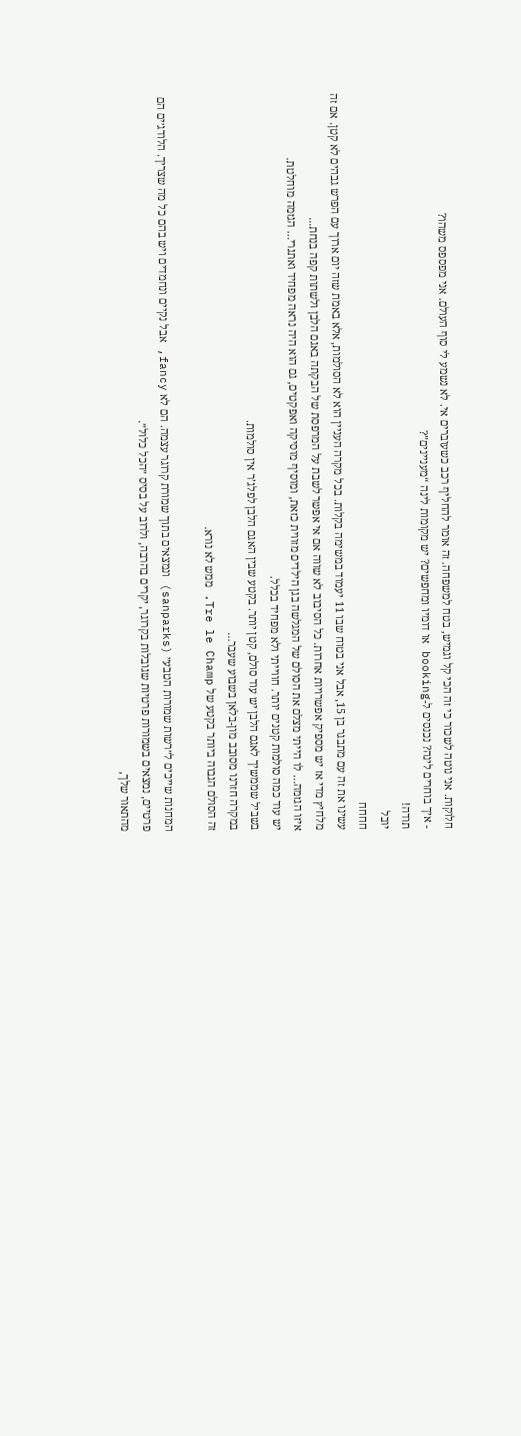חלוקות. אני נוטה לשכור כי זה הכי קל וגמיש, בטח למשפחה. זה אומר להחליף רכב כשעוברים אי. לא נשמע לי סוף העולם. אני מפספס משהו?
- איך בוחרים לינה? נכנסים ל-booking או דומיו ומחפשים? יש מקומות לינה “מעניינים”?
תודה!
יובל
חחחח
עשינו את זה עם מתבגר בן 15, אבל אני בטוח שבו 11 יעמוד במשימה בקלות. בכל מקרה העניין הוא לא הסולמות, אלא באמת שזה יום ארוך עם הפרש גבהים לא קטן. אם זה מלחיץ מדי אז יש מספיק אפשרויות אחרות. כל הסיבוב לא שווה אם אי אפשר לשבת על המרפסת של הבקתה באגם הלבן ולשתות קפה בנחת...
איזו הגזמה… לו הייתי מצלם את הסולם של המגלשה בגן הילדים מזווית כזאת, ומוסיף מוסיקה ואפקטים, גם הוא היה נראה מפחיד ואתגרי… הגזמה מוחלטת.
יש עוד כמה סולמות קטנים יותר. חווייתי ולא מפחיד בכלל.
בשביל שממשיך לאגם הלבן יש עוד סולם, קטן יותר. בקטע שבין האגם הלבן לפלג’ר אין סולמות.
במקרה חזרנו מסובב מון-בלאן בשבוע שעבר…
זה הסולם הגבוה ביותר בקטע של Tre le Champ. ממש לא נורא.

המחנות שייכים ל״רשות שמורות הטבע״ (sanparks) ונמצאים בתוך שמורת קרוגר עצמה. הם לא fancy, אבל נקיים ונחמדים ויש בהם כל מה שצריך. הלודג׳ים הם פרטיים, נמצאים בשמורות פרטיות שגובלות בקרוגר, יקרים בהרבה, ולרוב על בסיס ״הכל כלול״.
מהתאור שלך,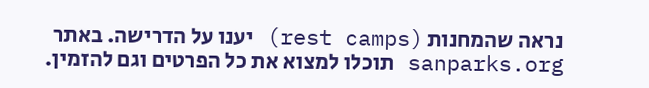נראה שהמחנות (rest camps) יענו על הדרישה. באתר sanparks.org תוכלו למצוא את כל הפרטים וגם להזמין.